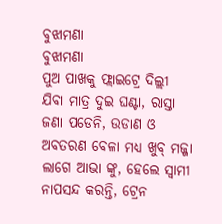ବୁଝାମଣା
ବୁଝାମଣା
ପୁଅ ପାଖକୁ ଫ୍ଲାଇଟ୍ରେ ଦିଲ୍ଲୀ ଯିବା ମାତ୍ର ଦୁଇ ଘଣ୍ଟା, ରାସ୍ତା ଜଣା ପଡେନି, ଉଡାଣ ଓ ଅବତରଣ ବେଳା ମଧ୍ୟ ଖୁବ୍ ମଜ୍ଜା ଲାଗେ ଆଭା ଙ୍କୁ, ହେଲେ ସ୍ଵାମୀ ନାପସନ୍ଦ କରନ୍ତି, ଟ୍ରେନ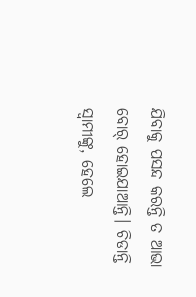ଯିବାକୁ ପସନ୍ଦ କରନ୍ତି ତ ଆଭା ବୋର୍ ହୋଇଯାଆନ୍ତି। ଚିଡାନ୍ତି ସ୍ବାମୀଙ୍କୁ, ହେଲେ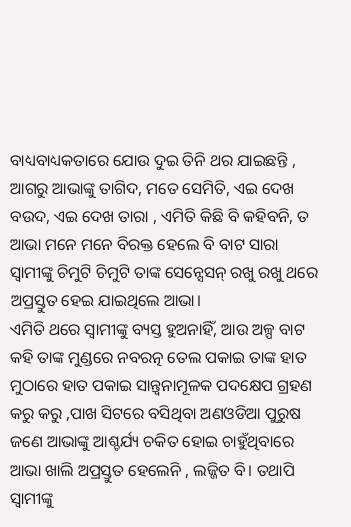ବାଧ୍ୟବାଧ୍ୟକତାରେ ଯୋଉ ଦୁଇ ତିନି ଥର ଯାଇଛନ୍ତି , ଆଗରୁ ଆଭାଙ୍କୁ ତାଗିଦ, ମତେ ସେମିତି, ଏଇ ଦେଖ ବଉଦ, ଏଇ ଦେଖ ତାରା , ଏମିତି କିଛି ବି କହିବନି, ତ ଆଭା ମନେ ମନେ ବିରକ୍ତ ହେଲେ ବି ବାଟ ସାରା ସ୍ବାମୀଙ୍କୁ ଚିମୁଟି ଚିମୁଟି ତାଙ୍କ ସେନ୍ସେସନ୍ ରଖୁ ରଖୁ ଥରେ ଅପ୍ରସ୍ତୁତ ହେଇ ଯାଇଥିଲେ ଆଭା।
ଏମିତି ଥରେ ସ୍ବାମୀଙ୍କୁ ବ୍ୟସ୍ତ ହୁଅନାହିଁ, ଆଉ ଅଳ୍ପ ବାଟ କହି ତାଙ୍କ ମୁଣ୍ଡରେ ନବରତ୍ନ ତେଲ ପକାଇ ତାଙ୍କ ହାତ ମୁଠାରେ ହାତ ପକାଇ ସାନ୍ତ୍ଵନାମୂଳକ ପଦକ୍ଷେପ ଗ୍ରହଣ କରୁ କରୁ ,ପାଖ ସିଟରେ ବସିଥିବା ଅଣଓଡିଆ ପୁରୁଷ ଜଣେ ଆଭାଙ୍କୁ ଆଶ୍ଚର୍ଯ୍ୟ ଚକିତ ହୋଇ ଚାହୁଁଥିବାରେ ଆଭା ଖାଲି ଅପ୍ରସ୍ତୁତ ହେଲେନି , ଲଜ୍ଜିତ ବି। ତଥାପି ସ୍ବାମୀଙ୍କୁ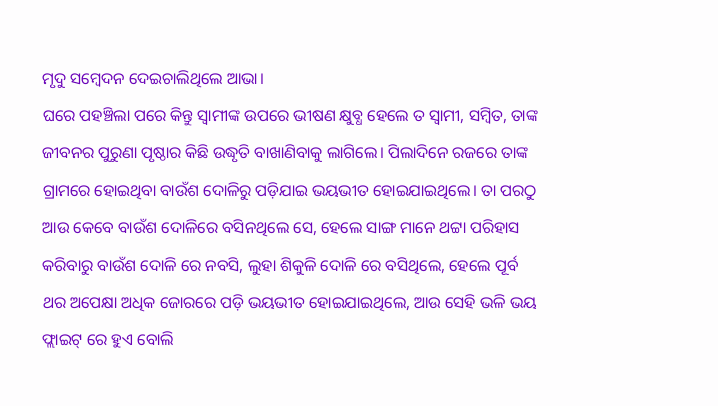ମୃଦୁ ସମ୍ବେଦନ ଦେଇଚାଲିଥିଲେ ଆଭା।
ଘରେ ପହଞ୍ଚିଲା ପରେ କିନ୍ତୁ ସ୍ଵାମୀଙ୍କ ଉପରେ ଭୀଷଣ କ୍ଷୁବ୍ଧ ହେଲେ ତ ସ୍ଵାମୀ, ସମ୍ବିତ, ତାଙ୍କ ଜୀବନର ପୁରୁଣା ପୃଷ୍ଠାର କିଛି ଉଦ୍ଧୃତି ବାଖାଣିବାକୁ ଲାଗିଲେ। ପିଲାଦିନେ ରଜରେ ତାଙ୍କ ଗ୍ରାମରେ ହୋଇଥିବା ବାଉଁଶ ଦୋଳିରୁ ପଡ଼ିଯାଇ ଭୟଭୀତ ହୋଇଯାଇଥିଲେ। ତା ପରଠୁ ଆଉ କେବେ ବାଉଁଶ ଦୋଳିରେ ବସିନଥିଲେ ସେ, ହେଲେ ସାଙ୍ଗ ମାନେ ଥଟ୍ଟା ପରିହାସ କରିବାରୁ ବାଉଁଶ ଦୋଳି ରେ ନବସି, ଲୁହା ଶିକୁଳି ଦୋଳି ରେ ବସିଥିଲେ, ହେଲେ ପୂର୍ବ ଥର ଅପେକ୍ଷା ଅଧିକ ଜୋରରେ ପଡ଼ି ଭୟଭୀତ ହୋଇଯାଇଥିଲେ, ଆଉ ସେହି ଭଳି ଭୟ ଫ୍ଲାଇଟ୍ ରେ ହୁଏ ବୋଲି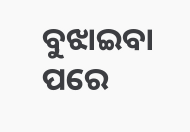ବୁଝାଇବା ପରେ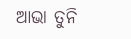ଆଭା ତୁନି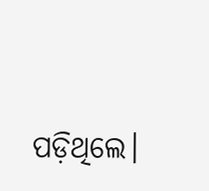ପଡ଼ିଥିଲେ।